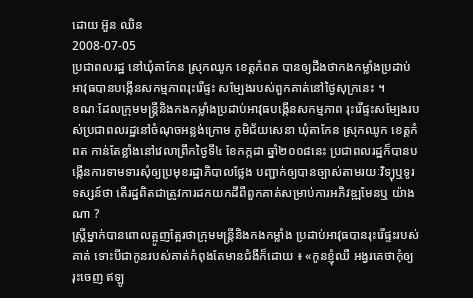ដោយ អ៊ួន ឈិន
2008-07-05
ប្រជាពលរដ្ឋ នៅឃុំតាកែន ស្រុកឈូក ខេត្តកំពត បានឲ្យដឹងថាកងកម្លាំងប្រដាប់អាវុធបានបង្កើនសកម្មភាពរុះរើផ្ទះ សម្បែងរបស់ពួកគាត់នៅថ្ងៃសុក្រនេះ ។
ខណៈដែលក្រុមមន្ត្រីនិងកងកម្លាំងប្រដាប់អាវុធបង្កើនសកម្មភាព រុះរើផ្ទះសម្បែងរបស់ប្រជាពលរដ្ឋនៅចំណុចអន្លង់ក្រោម ភូមិជ័យសេនា ឃុំតាកែន ស្រុកឈូក ខេត្តកំពត កាន់តែខ្លាំងនៅវេលាព្រឹកថ្ងៃទី៤ ខែកក្កដា ឆ្នាំ២០០៨នេះ ប្រជាពលរដ្ឋក៏បានបង្កើនការទាមទារសុំឲ្យប្រមុខរដ្ឋាភិបាលថ្លែង បញ្ជាក់ឲ្យបានច្បាស់តាមរយៈវិទ្យុឬទូរទស្សន៍ថា តើរដ្ឋពិតជាត្រូវការដកយកដីពីពួកគាត់សម្រាប់ការអភិវឌ្ឍមែនឬ យ៉ាងណា ?
ស្ត្រីម្នាក់បានពោលត្អូញត្អែរថាក្រុមមន្ត្រីនិងកងកម្លាំង ប្រដាប់អាវុធបានរុះរើផ្ទះរបស់គាត់ ទោះបីជាកូនរបស់គាត់កំពុងតែមានជំងឺក៏ដោយ ៖ «កូនខ្ញុំឈឺ អង្វរគេថាកុំឲ្យរុះចេញ ឥឡូ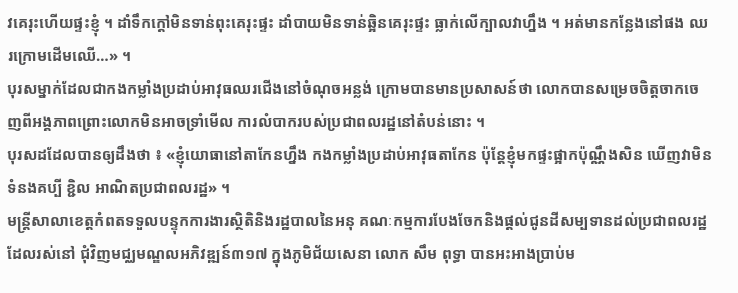វគេរុះហើយផ្ទះខ្ញុំ ។ ដាំទឹកក្ដៅមិនទាន់ពុះគេរុះផ្ទះ ដាំបាយមិនទាន់ឆ្អិនគេរុះផ្ទះ ធ្លាក់លើក្បាលវាហ្នឹង ។ អត់មានកន្លែងនៅផង ឈរក្រោមដើមឈើ…» ។
បុរសម្នាក់ដែលជាកងកម្លាំងប្រដាប់អាវុធឈរជើងនៅចំណុចអន្លង់ ក្រោមបានមានប្រសាសន៍ថា លោកបានសម្រេចចិត្តចាកចេញពីអង្គភាពព្រោះលោកមិនអាចទ្រាំមើល ការលំបាករបស់ប្រជាពលរដ្ឋនៅតំបន់នោះ ។
បុរសដដែលបានឲ្យដឹងថា ៖ «ខ្ញុំយោធានៅតាកែនហ្នឹង កងកម្លាំងប្រដាប់អាវុធតាកែន ប៉ុន្តែខ្ញុំមកផ្ទះផ្អាកប៉ុណ្ណឹងសិន ឃើញវាមិនទំនងគប្បី ខ្ជិល អាណិតប្រជាពលរដ្ឋ» ។
មន្ត្រីសាលាខេត្តកំពតទទួលបន្ទុកការងារស្ថិតិនិងរដ្ឋបាលនៃអនុ គណៈកម្មការបែងចែកនិងផ្ដល់ជូនដីសម្បទានដល់ប្រជាពលរដ្ឋដែលរស់នៅ ជុំវិញមជ្ឈមណ្ឌលអភិវឌ្ឍន៍៣១៧ ក្នុងភូមិជ័យសេនា លោក សឹម ពុទ្ធា បានអះអាងប្រាប់ម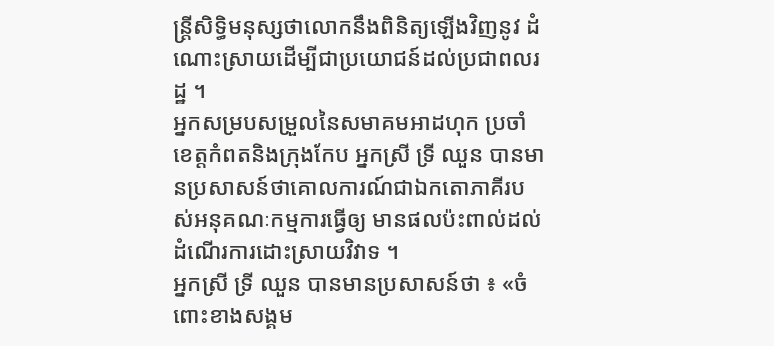ន្ត្រីសិទ្ធិមនុស្សថាលោកនឹងពិនិត្យឡើងវិញនូវ ដំណោះស្រាយដើម្បីជាប្រយោជន៍ដល់ប្រជាពលរដ្ឋ ។
អ្នកសម្របសម្រួលនៃសមាគមអាដហុក ប្រចាំខេត្តកំពតនិងក្រុងកែប អ្នកស្រី ទ្រី ឈួន បានមានប្រសាសន៍ថាគោលការណ៍ជាឯកតោភាគីរបស់អនុគណៈកម្មការធ្វើឲ្យ មានផលប៉ះពាល់ដល់ដំណើរការដោះស្រាយវិវាទ ។
អ្នកស្រី ទ្រី ឈួន បានមានប្រសាសន៍ថា ៖ «ចំពោះខាងសង្គម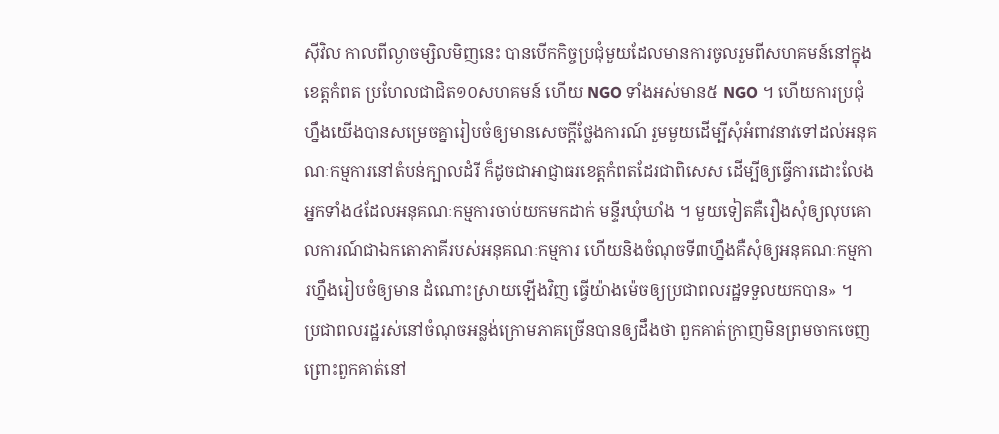ស៊ីវិល កាលពីល្ងាចម្សិលមិញនេះ បានបើកកិច្ចប្រជុំមួយដែលមានការចូលរួមពីសហគមន៍នៅក្នុងខេត្តកំពត ប្រហែលជាជិត១០សហគមន៍ ហើយ NGO ទាំងអស់មាន៥ NGO ។ ហើយការប្រជុំហ្នឹងយើងបានសម្រេចគ្នារៀបចំឲ្យមានសេចក្ដីថ្លែងការណ៍ រួមមួយដើម្បីសុំអំពាវនាវទៅដល់អនុគណៈកម្មការនៅតំបន់ក្បាលដំរី ក៏ដូចជាអាជ្ញាធរខេត្តកំពតដែរជាពិសេស ដើម្បីឲ្យធ្វើការដោះលែងអ្នកទាំង៤ដែលអនុគណៈកម្មការចាប់យកមកដាក់ មន្ទីរឃុំឃាំង ។ មួយទៀតគឺរឿងសុំឲ្យលុបគោលការណ៍ជាឯកតោភាគីរបស់អនុគណៈកម្មការ ហើយនិងចំណុចទី៣ហ្នឹងគឺសុំឲ្យអនុគណៈកម្មការហ្នឹងរៀបចំឲ្យមាន ដំណោះស្រាយឡើងវិញ ធ្វើយ៉ាងម៉េចឲ្យប្រជាពលរដ្ឋទទួលយកបាន» ។
ប្រជាពលរដ្ឋរស់នៅចំណុចអន្លង់ក្រោមភាគច្រើនបានឲ្យដឹងថា ពួកគាត់ក្រាញមិនព្រមចាកចេញព្រោះពួកគាត់នៅ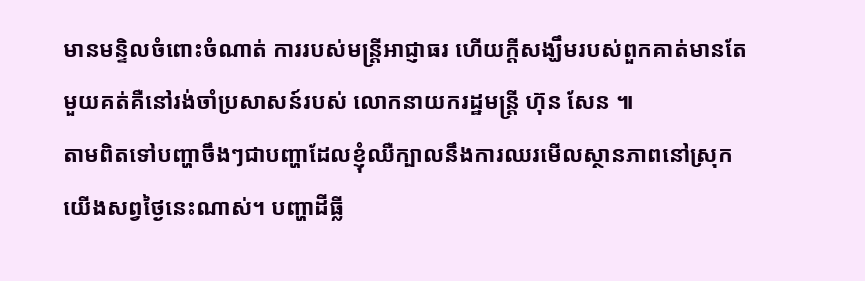មានមន្ទិលចំពោះចំណាត់ ការរបស់មន្ត្រីអាជ្ញាធរ ហើយក្ដីសង្ឃឹមរបស់ពួកគាត់មានតែមួយគត់គឺនៅរង់ចាំប្រសាសន៍របស់ លោកនាយករដ្ឋមន្ត្រី ហ៊ុន សែន ៕
តាមពិតទៅបញ្ហាចឹងៗជាបញ្ហាដែលខ្ញុំឈឺក្បាលនឹងការឈរមើលស្ថានភាពនៅស្រុកយើងសព្វថ្ងៃនេះណាស់។ បញ្ហាដីធ្លី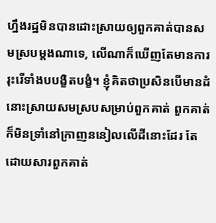ហ្នឹងរដ្ឋមិនបានដោះស្រាយឲ្យពួកគាត់បានសមស្របម្តងណាទេ, លើណាក៏ឃើញតែមានការរុះរើទាំងបបង្ខិតបង្ខំ។ ខ្ញុំគិតថាប្រសិនបើមានដំនោះស្រាយសមស្របសម្រាប់ពួកគាត់ ពួកគាត់ក៏មិនទ្រាំនៅក្រាញននៀលលើដីនោះដែរ តែដោយសារពួកគាត់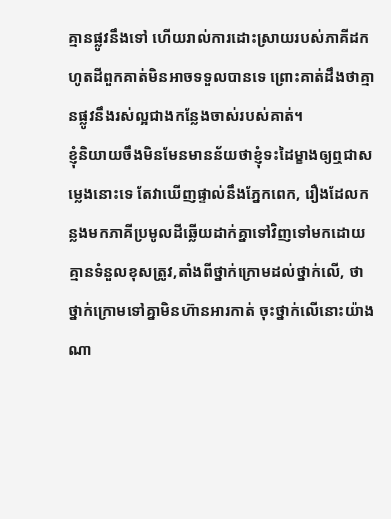គ្មានផ្លូវនឹងទៅ ហើយរាល់ការដោះស្រាយរបស់ភាគីដកហូតដីពួកគាត់មិនអាចទទួលបានទេ ព្រោះគាត់ដឹងថាគ្មានផ្លូវនឹងរស់ល្អជាងកន្លែងចាស់របស់គាត់។
ខ្ញុំនិយាយចឹងមិនមែនមានន័យថាខ្ញុំទះដៃម្ខាងឲ្យឮជាសម្លេងនោះទេ តែវាឃើញផ្ទាល់នឹងភ្នែកពេក, រឿងដែលកន្លងមកភាគីប្រមូលដីឆ្លើយដាក់គ្នាទៅវិញទៅមកដោយគ្មានទំនួលខុសត្រូវ,តាំងពីថ្នាក់ក្រោមដល់ថ្នាក់លើ, ថាថ្នាក់ក្រោមទៅគ្នាមិនហ៊ានអារកាត់ ចុះថ្នាក់លើនោះយ៉ាងណា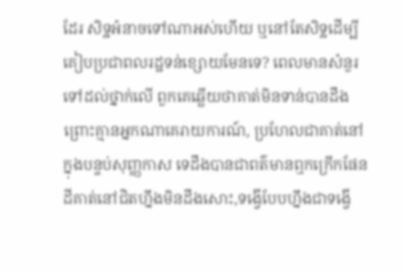ដែរ សិទ្ឋអំនាចទៅណាអស់ហើយ ឬនៅតែសិទ្ឋដើម្បីគៀបប្រជាពលរដ្ឋទន់ខ្សោយមែនទេ? ពេលមានសំនួរទៅដល់ថ្នាក់លើ ពួកគេឆ្លើយថាគាត់មិនទាន់បានដឹងព្រោះគ្មានអ្នកណាគេរាយការណ៍, ប្រហែលជាគាត់នៅក្នុងបន្ទប់សុញ្ញកាស ទេដឹងបានជាពត៌មានឮកក្រើកផែនដីគាត់នៅជិតហ្នឹងមិនដឹងសោះ,ទង្វើបែបហ្នឹងជាទង្វើ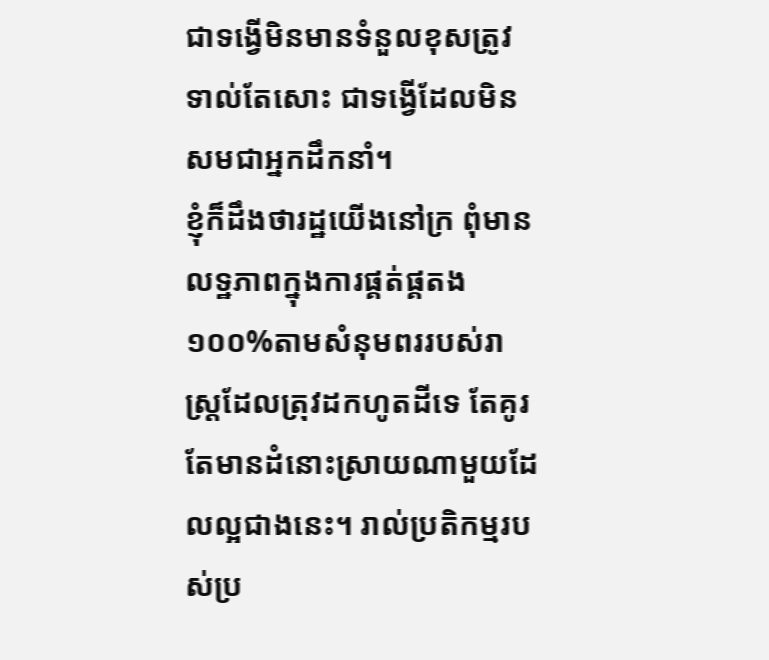ជាទង្វើមិនមានទំនួលខុសត្រូវទាល់តែសោះ ជាទង្វើដែលមិនសមជាអ្នកដឹកនាំ។
ខ្ញុំក៏ដឹងថារដ្ឋយើងនៅក្រ ពុំមានលទ្ឋភាពក្នុងការផ្គត់ផ្គតង១០០%តាមសំនុមពររបស់រាស្រ្តដែលត្រុវដកហូតដីទេ តែគូរតែមានដំនោះស្រាយណាមួយដែលល្អជាងនេះ។ រាល់ប្រតិកម្មរបស់ប្រ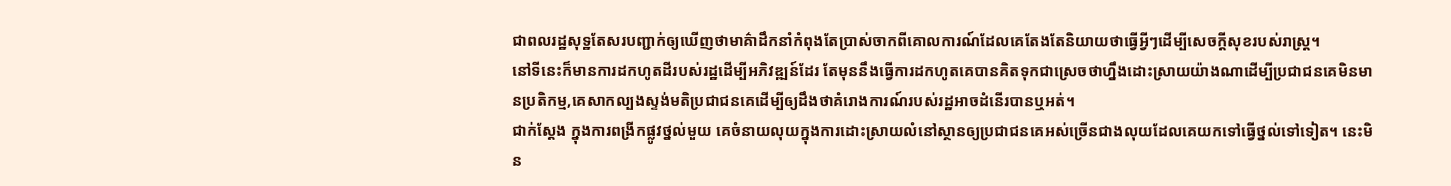ជាពលរដ្ឋសុទ្ឋតែសរបញ្ជាក់ឲ្យឃើញថាមាគ៌ាដឹកនាំកំពុងតែប្រាស់ចាកពីគោលការណ៍ដែលគេតែងតែនិយាយថាធ្វើអ្វីៗដើម្បីសេចក្តីសុខរបស់រាស្ត្រ។
នៅទីនេះក៏មានការដកហូតដីរបស់រដ្ឋដើម្បីអភិវឌ្ឍន៍ដែរ តែមុននឹងធ្វើការដកហូតគេបានគិតទុកជាស្រេចថាហ្នឹងដោះស្រាយយ៉ាងណាដើម្បីប្រជាជនគេមិនមានប្រតិកម្ម,គេសាកល្បងស្ទង់មតិប្រជាជនគេដើម្បីឲ្យដឹងថាគំរោងការណ៍របស់រដ្ឋអាចដំនើរបានឬអត់។
ជាក់ស្តែង ក្នុងការពង្រីកផ្លូវថ្នល់មួយ គេចំនាយលុយក្នុងការដោះស្រាយលំនៅស្ថានឲ្យប្រជាជនគេអស់ច្រើនជាងលុយដែលគេយកទៅធ្វើថ្នល់ទៅទៀត។ នេះមិន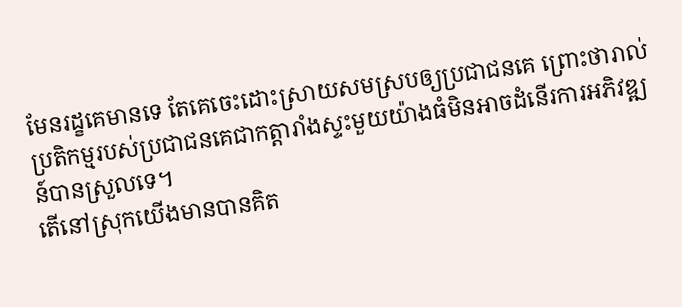មែនរដ្ខគេមានទេ តែគេចេះដោះស្រាយសមស្របឲ្យប្រជាជនគេ ព្រោះថារាល់ប្រតិកម្មរបស់ប្រជាជនគេជាកត្តារាំងស្ទះមួយយ៉ាងធំមិនអាចដំនើរការអភិវឌ្ឍន៍បានស្រួលទេ។
តើនៅស្រុកយើងមានបានគិត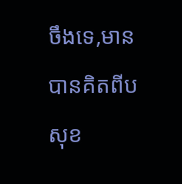ចឹងទេ,មានបានគិតពីបសុខ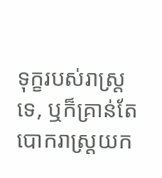ទុក្ខរបស់រាស្រ្តទេ, ឬក៏គ្រាន់តែបោករាស្ត្រយក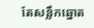តែសន្លឹកឆ្នោត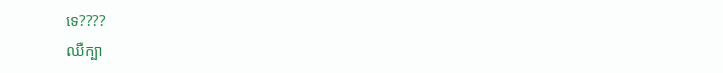ទេ????
ឈឺក្បា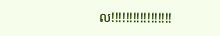ល!!!!!!!!!!!!!!!!!